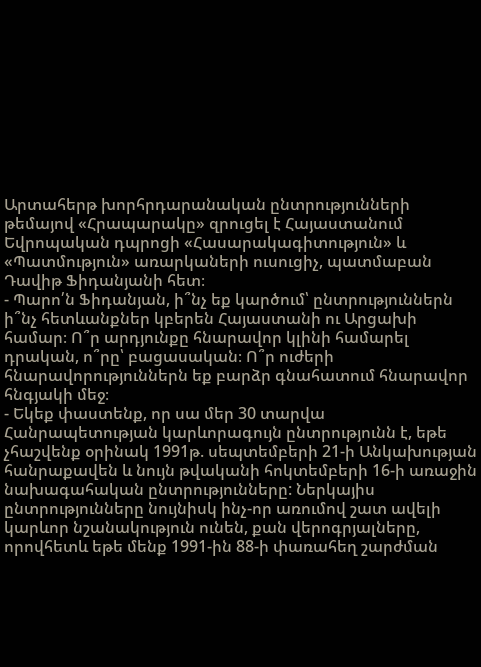Արտահերթ խորհրդարանական ընտրությունների թեմայով «Հրապարակը» զրուցել է Հայաստանում Եվրոպական դպրոցի «Հասարակագիտություն» և «Պատմություն» առարկաների ուսուցիչ, պատմաբան Դավիթ Ֆիդանյանի հետ։
- Պարո՛ն Ֆիդանյան, ի՞նչ եք կարծում՝ ընտրություններն ի՞նչ հետևանքներ կբերեն Հայաստանի ու Արցախի համար։ Ո՞ր արդյունքը հնարավոր կլինի համարել դրական, ո՞րը՝ բացասական։ Ո՞ր ուժերի հնարավորություններն եք բարձր գնահատում հնարավոր հնգյակի մեջ։
- Եկեք փաստենք, որ սա մեր 30 տարվա Հանրապետության կարևորագույն ընտրությունն է, եթե չհաշվենք օրինակ 1991թ. սեպտեմբերի 21-ի Անկախության հանրաքավեն և նույն թվականի հոկտեմբերի 16-ի առաջին նախագահական ընտրությունները: Ներկայիս ընտրությունները նույնիսկ ինչ-որ առումով շատ ավելի կարևոր նշանակություն ունեն, քան վերոգրյալները, որովհետև եթե մենք 1991-ին 88-ի փառահեղ շարժման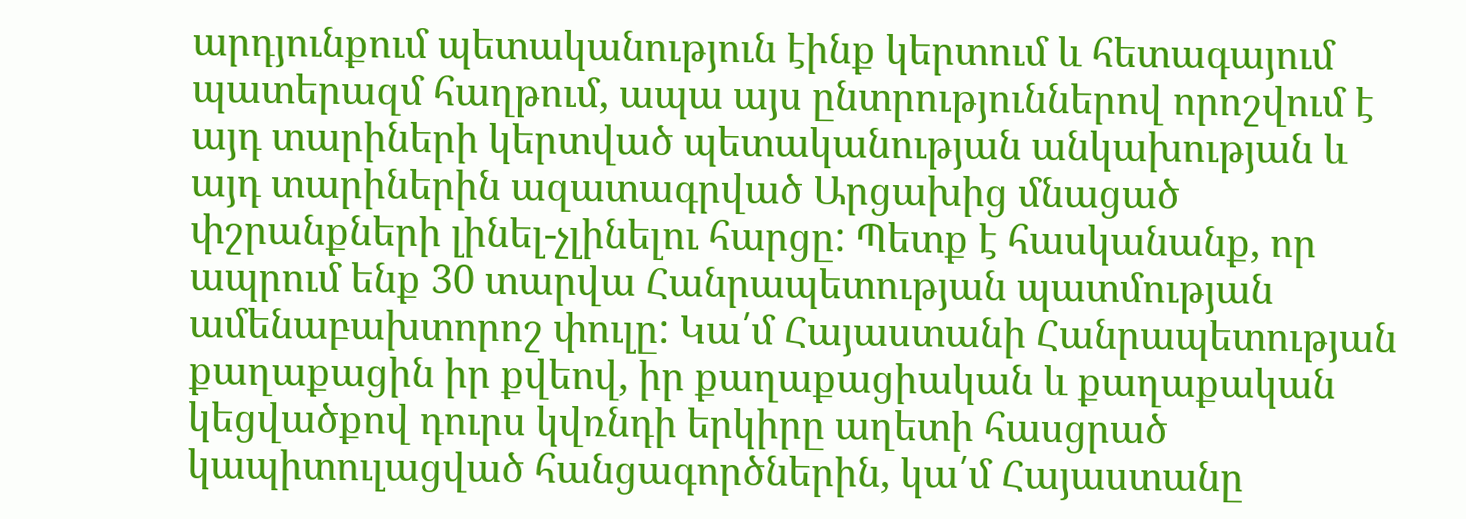արդյունքում պետականություն էինք կերտում և հետագայում պատերազմ հաղթում, ապա այս ընտրություններով որոշվում է այդ տարիների կերտված պետականության անկախության և այդ տարիներին ազատագրված Արցախից մնացած փշրանքների լինել-չլինելու հարցը: Պետք է հասկանանք, որ ապրում ենք 30 տարվա Հանրապետության պատմության ամենաբախտորոշ փուլը: Կա՛մ Հայաստանի Հանրապետության քաղաքացին իր քվեով, իր քաղաքացիական և քաղաքական կեցվածքով դուրս կվռնդի երկիրը աղետի հասցրած կապիտուլացված հանցագործներին, կա՛մ Հայաստանը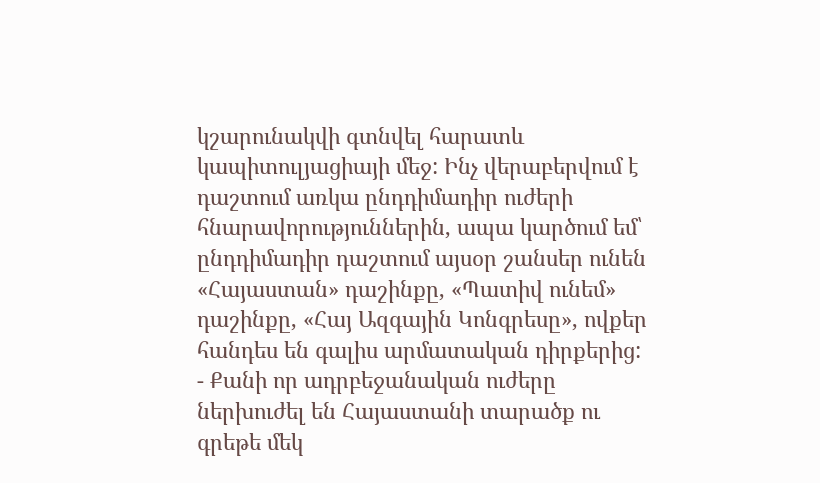կշարունակվի գտնվել հարատև կապիտուլյացիայի մեջ: Ինչ վերաբերվում է դաշտում առկա ընդդիմադիր ուժերի հնարավորություններին, ապա կարծում եմ՝ ընդդիմադիր դաշտում այսօր շանսեր ունեն «Հայաստան» դաշինքը, «Պատիվ ունեմ» դաշինքը, «Հայ Ազգային Կոնգրեսը», ովքեր հանդես են գալիս արմատական դիրքերից:
- Քանի որ ադրբեջանական ուժերը ներխուժել են Հայաստանի տարածք ու գրեթե մեկ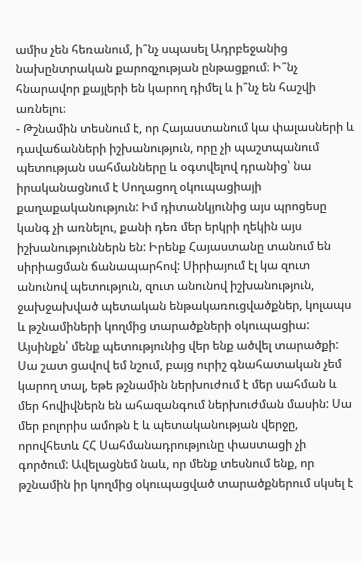ամիս չեն հեռանում, ի՞նչ սպասել Ադրբեջանից նախընտրական քարոզչության ընթացքում։ Ի՞նչ հնարավոր քայլերի են կարող դիմել և ի՞նչ են հաշվի առնելու։
- Թշնամին տեսնում է, որ Հայաստանում կա փալասների և դավաճանների իշխանություն, որը չի պաշտպանում պետության սահմանները և օգտվելով դրանից՝ նա իրականացնում է Սողացող օկուպացիայի քաղաքականություն: Իմ դիտանկյունից այս պրոցեսը կանգ չի առնելու, քանի դեռ մեր երկրի ղեկին այս իշխանություններն են: Իրենք Հայաստանը տանում են սիրիացման ճանապարհով: Սիրիայում էլ կա զուտ անունով պետություն, զուտ անունով իշխանություն, ջախջախված պետական ենթակառուցվածքներ, կոլապս և թշնամիների կողմից տարածքների օկուպացիա: Այսինքն՝ մենք պետությունից վեր ենք ածվել տարածքի: Սա շատ ցավով եմ նշում, բայց ուրիշ գնահատական չեմ կարող տալ, եթե թշնամին ներխուժում է մեր սահման և մեր հովիվներն են ահազանգում ներխուժման մասին: Սա մեր բոլորիս ամոթն է և պետականության վերջը, որովհետև ՀՀ Սահմանադրությունը փաստացի չի գործում: Ավելացնեմ նաև, որ մենք տեսնում ենք, որ թշնամին իր կողմից օկուպացված տարածքներում սկսել է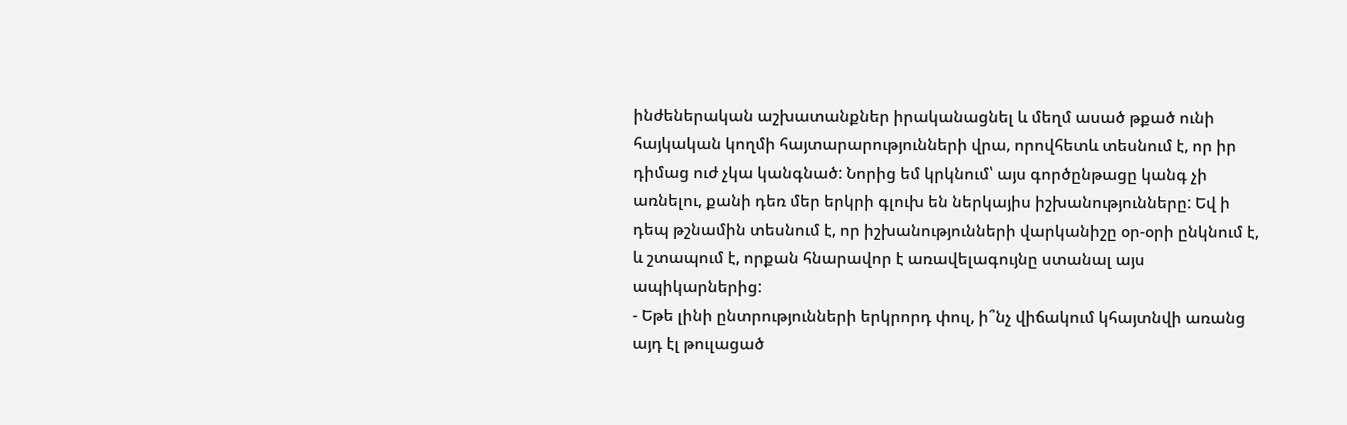ինժեներական աշխատանքներ իրականացնել և մեղմ ասած թքած ունի հայկական կողմի հայտարարությունների վրա, որովհետև տեսնում է, որ իր դիմաց ուժ չկա կանգնած: Նորից եմ կրկնում՝ այս գործընթացը կանգ չի առնելու, քանի դեռ մեր երկրի գլուխ են ներկայիս իշխանությունները: Եվ ի դեպ թշնամին տեսնում է, որ իշխանությունների վարկանիշը օր-օրի ընկնում է, և շտապում է, որքան հնարավոր է առավելագույնը ստանալ այս ապիկարներից:
- Եթե լինի ընտրությունների երկրորդ փուլ, ի՞նչ վիճակում կհայտնվի առանց այդ էլ թուլացած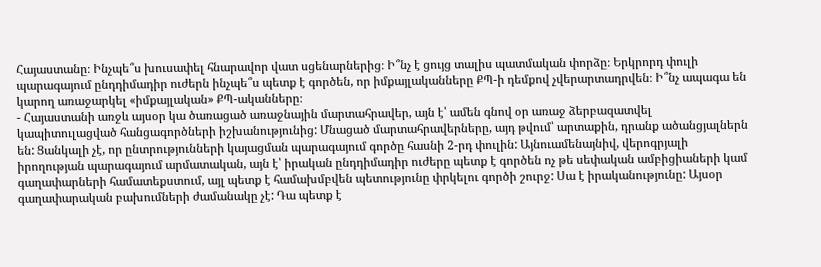Հայաստանը։ Ինչպե՞ս խուսափել հնարավոր վատ սցենարներից։ Ի՞նչ է ցույց տալիս պատմական փորձը։ Երկրորդ փուլի պարագայում ընդդիմադիր ուժերն ինչպե՞ս պետք է գործեն, որ իմքայլականները ՔՊ-ի դեմքով չվերարտադրվեն։ Ի՞նչ ապագա են կարող առաջարկել «իմքայլական» ՔՊ-ականները։
- Հայաստանի առջև այսօր կա ծառացած առաջնային մարտահրավեր, այն է՝ ամեն գնով օր առաջ ձերբազատվել կապիտուլացված հանցագործների իշխանությունից: Մնացած մարտահրավերները, այդ թվում՝ արտաքին, դրանք ածանցյալներն են: Ցանկալի չէ, որ ընտրությունների կայացման պարագայում գործը հասնի 2-րդ փուլին: Այնուամենայնիվ, վերոգրյալի իրողության պարագայում արմատական, այն է՝ իրական ընդդիմադիր ուժերը պետք է գործեն ոչ թե սեփական ամբիցիաների կամ գաղափարների համատեքստում, այլ պետք է համախմբվեն պետությունը փրկելու գործի շուրջ: Սա է իրականությունը: Այսօր գաղափարական բախումների ժամանակը չէ: Դա պետք է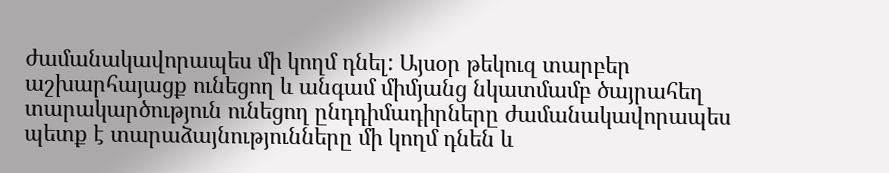ժամանակավորապես մի կողմ դնել: Այսօր թեկուզ տարբեր աշխարհայացք ունեցող և անգամ միմյանց նկատմամբ ծայրահեղ տարակարծություն ունեցող ընդդիմադիրները ժամանակավորապես պետք է տարաձայնությունները մի կողմ դնեն և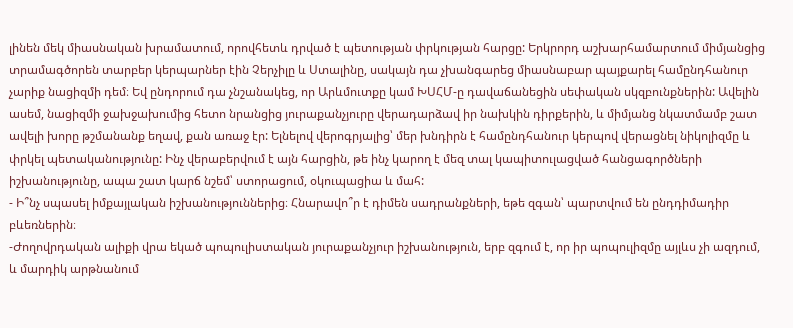լինեն մեկ միասնական խրամատում, որովհետև դրված է պետության փրկության հարցը: Երկրորդ աշխարհամարտում միմյանցից տրամագծորեն տարբեր կերպարներ էին Չերչիլը և Ստալինը, սակայն դա չխանգարեց միասնաբար պայքարել համընդհանուր չարիք նացիզմի դեմ։ Եվ ընդորում դա չնշանակեց, որ Արևմուտքը կամ ԽՍՀՄ-ը դավաճանեցին սեփական սկզբունքներին: Ավելին ասեմ, նացիզմի ջախջախումից հետո նրանցից յուրաքանչյուրը վերադարձավ իր նախկին դիրքերին, և միմյանց նկատմամբ շատ ավելի խորը թշմանանք եղավ, քան առաջ էր: Ելնելով վերոգրյալից՝ մեր խնդիրն է համընդհանուր կերպով վերացնել նիկոլիզմը և փրկել պետականությունը: Ինչ վերաբերվում է այն հարցին, թե ինչ կարող է մեզ տալ կապիտուլացված հանցագործների իշխանությունը, ապա շատ կարճ նշեմ՝ ստորացում, օկուպացիա և մահ:
- Ի՞նչ սպասել իմքայլական իշխանություններից։ Հնարավո՞ր է դիմեն սադրանքների, եթե զգան՝ պարտվում են ընդդիմադիր բևեռներին։
-Ժողովրդական ալիքի վրա եկած պոպուլիստական յուրաքանչյուր իշխանություն, երբ զգում է, որ իր պոպուլիզմը այլևս չի ազդում, և մարդիկ արթնանում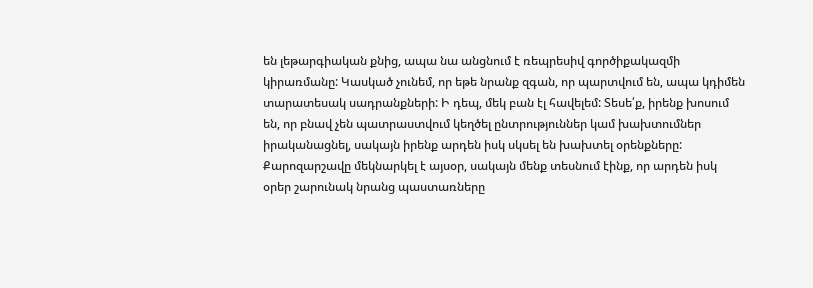են լեթարգիական քնից, ապա նա անցնում է ռեպրեսիվ գործիքակազմի կիրառմանը: Կասկած չունեմ, որ եթե նրանք զգան, որ պարտվում են, ապա կդիմեն տարատեսակ սադրանքների: Ի դեպ, մեկ բան էլ հավելեմ: Տեսե՛ք, իրենք խոսում են, որ բնավ չեն պատրաստվում կեղծել ընտրություններ կամ խախտումներ իրականացնել, սակայն իրենք արդեն իսկ սկսել են խախտել օրենքները: Քարոզարշավը մեկնարկել է այսօր, սակայն մենք տեսնում էինք, որ արդեն իսկ օրեր շարունակ նրանց պաստառները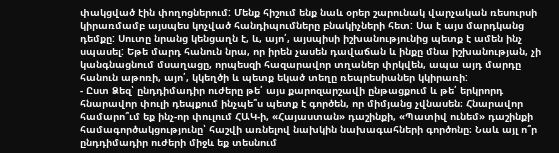փակցված էին փողոցներում: Մենք հիշում ենք նաև օրեր շարունակ վարչական ռեսուրսի կիրառմամբ այսպես կոչված հանդիպումները բնակիչների հետ: Սա է այս մարդկանց դեմքը: Սուտը նրանց կենցաղն է, և, այո՛, այսպիսի իշխանությունից պետք է ամեն ինչ սպասել: Եթե մարդ հանուն նրա, որ իրեն չասեն դավաճան և ինքը մնա իշխանության, չի կանգնացնում մսաղացը, որպեսզի հազարավոր տղաներ փրկվեն, ապա այդ մարդը հանուն աթոռի, այո՛, կկեղծի և պետք եկած տեղը ռեպրեսիաներ կկիրառի:
- Ըստ Ձեզ՝ ընդդիմադիր ուժերը թե՛ այս քարոզարշավի ընթացքում և թե՛ երկրորդ հնարավոր փուլի դեպքում ինչպե՞ս պետք է գործեն, որ միմյանց չվնասեն։ Հնարավոր համարո՞ւմ եք ինչ-որ փուլում ՀԱԿ-ի, «Հայաստան» դաշինքի, «Պատիվ ունեմ» դաշինքի համագործակցությունը՝ հաշվի առնելով նախկին նախագահների գործոնը։ Նաև այլ ո՞ր ընդդիմադիր ուժերի միջև եք տեսնում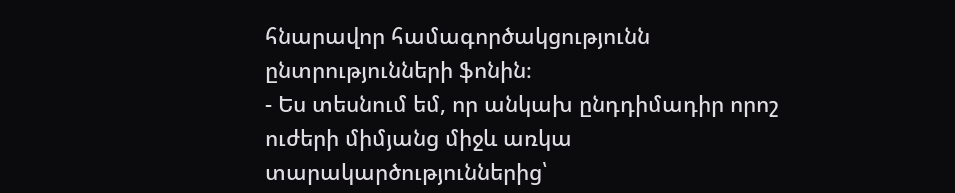հնարավոր համագործակցությունն ընտրությունների ֆոնին։
- Ես տեսնում եմ, որ անկախ ընդդիմադիր որոշ ուժերի միմյանց միջև առկա տարակարծություններից՝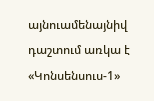այնուամենայնիվ դաշտում առկա է «Կոնսենսուս-1»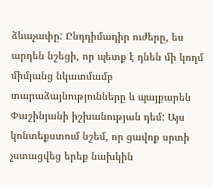ձևաչափը: Ընդդիմադիր ուժերը, ես արդեն նշեցի, որ պետք է դնեն մի կողմ միմյանց նկատմամբ տարաձայնությունները և պայքարեն Փաշինյանի իշխանության դեմ: Այս կոնտեքստում նշեմ, որ ցավոք սրտի չստացվեց երեք նախկին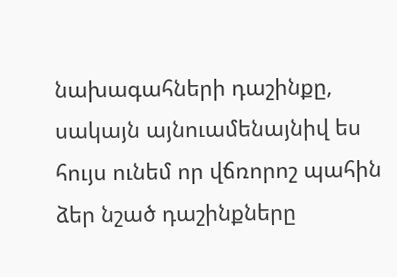նախագահների դաշինքը, սակայն այնուամենայնիվ ես հույս ունեմ որ վճռորոշ պահին ձեր նշած դաշինքները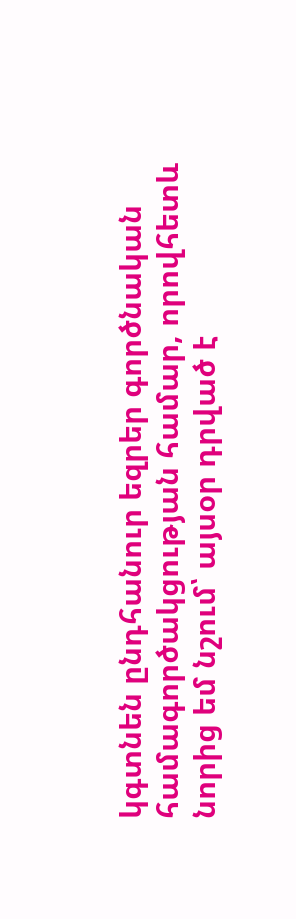կգտնեն ընդհանուր եզրեր գործնական համագործակցության համար, որովհետև նորից եմ նշում՝ այսօր դրված է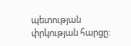պետության փրկության հարցը: